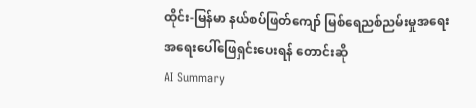ထိုင်း-မြန်မာ နယ်စပ်ဖြတ်ကျော် မြစ်ရေညစ်ညမ်းမှုအရေး အရေးပေါ်ဖြေရှင်းပေးရန် တောင်းဆို
AI Summary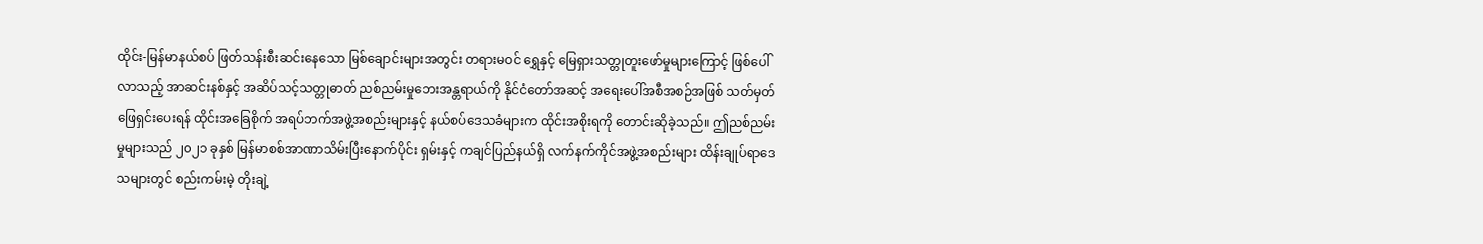ထိုင်း-မြန်မာနယ်စပ် ဖြတ်သန်းစီးဆင်းနေသော မြစ်ချောင်းများအတွင်း တရားမဝင် ရွှေနှင့် မြေရှားသတ္တုတူးဖော်မှုများကြောင့် ဖြစ်ပေါ်လာသည့် အာဆင်းနစ်နှင့် အဆိပ်သင့်သတ္တုဓာတ် ညစ်ညမ်းမှုဘေးအန္တရာယ်ကို နိုင်ငံတော်အဆင့် အရေးပေါ်အစီအစဉ်အဖြစ် သတ်မှတ်ဖြေရှင်းပေးရန် ထိုင်းအခြေစိုက် အရပ်ဘက်အဖွဲ့အစည်းများနှင့် နယ်စပ်ဒေသခံများက ထိုင်းအစိုးရကို တောင်းဆိုခဲ့သည်။ ဤညစ်ညမ်းမှုများသည် ၂၀၂၁ ခုနှစ် မြန်မာစစ်အာဏာသိမ်းပြီးနောက်ပိုင်း ရှမ်းနှင့် ကချင်ပြည်နယ်ရှိ လက်နက်ကိုင်အဖွဲ့အစည်းများ ထိန်းချုပ်ရာဒေသများတွင် စည်းကမ်းမဲ့ တိုးချဲ့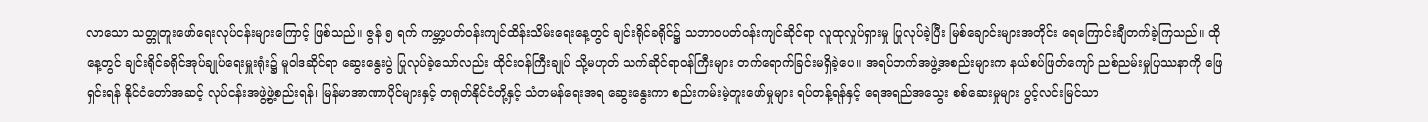လာသော သတ္တုတူးဖော်ရေးလုပ်ငန်းများကြောင့် ဖြစ်သည်။ ဇွန် ၅ ရက် ကမ္ဘာ့ပတ်ဝန်းကျင်ထိန်းသိမ်းရေးနေ့တွင် ချင်းရိုင်ခရိုင်၌ သဘာဝပတ်ဝန်းကျင်ဆိုင်ရာ လူထုလှုပ်ရှားမှု ပြုလုပ်ခဲ့ပြီး မြစ်ချောင်းများအတိုင်း ရေကြောင်းချီတက်ခဲ့ကြသည်။ ထိုနေ့တွင် ချင်းရိုင်ခရိုင်အုပ်ချုပ်ရေးမှူးရုံး၌ မူဝါဒဆိုင်ရာ ဆွေးနွေးပွဲ ပြုလုပ်ခဲ့သော်လည်း ထိုင်းဝန်ကြီးချုပ် သို့မဟုတ် သက်ဆိုင်ရာဝန်ကြီးများ တက်ရောက်ခြင်းမရှိခဲ့ပေ။ အရပ်ဘက်အဖွဲ့အစည်းများက နယ်စပ်ဖြတ်ကျော် ညစ်ညမ်းမှုပြဿနာကို ဖြေရှင်းရန် နိုင်ငံတော်အဆင့် လုပ်ငန်းအဖွဲ့ဖွဲ့စည်းရန်၊ မြန်မာအာဏာပိုင်များနှင့် တရုတ်နိုင်ငံတို့နှင့် သံတမန်ရေးအရ ဆွေးနွေးကာ စည်းကမ်းမဲ့တူးဖော်မှုများ ရပ်တန့်ရန်နှင့် ရေအရည်အသွေး စစ်ဆေးမှုများ ပွင့်လင်းမြင်သာ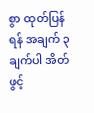စွာ ထုတ်ပြန်ရန် အချက် ၃ ချက်ပါ အိတ်ဖွင့်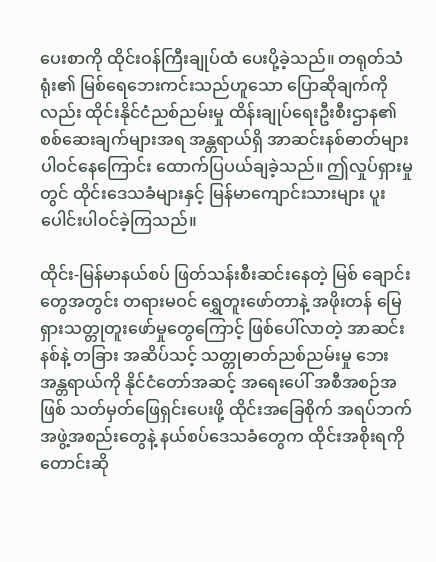ပေးစာကို ထိုင်းဝန်ကြီးချုပ်ထံ ပေးပို့ခဲ့သည်။ တရုတ်သံရုံး၏ မြစ်ရေဘေးကင်းသည်ဟူသော ပြောဆိုချက်ကိုလည်း ထိုင်းနိုင်ငံညစ်ညမ်းမှု ထိန်းချုပ်ရေးဦးစီးဌာန၏ စစ်ဆေးချက်များအရ အန္တရာယ်ရှိ အာဆင်းနစ်ဓာတ်များ ပါဝင်နေကြောင်း ထောက်ပြပယ်ချခဲ့သည်။ ဤလှုပ်ရှားမှုတွင် ထိုင်းဒေသခံများနှင့် မြန်မာကျောင်းသားများ ပူးပေါင်းပါဝင်ခဲ့ကြသည်။

ထိုင်း-မြန်မာနယ်စပ် ဖြတ်သန်းစီးဆင်းနေတဲ့ မြစ် ချောင်းတွေအတွင်း တရားမဝင် ရွှေတူးဖော်တာနဲ့ အဖိုးတန် မြေရှားသတ္တုတူးဖော်မှုတွေကြောင့် ဖြစ်ပေါ်လာတဲ့ အာဆင်းနစ်နဲ့ တခြား အဆိပ်သင့် သတ္တုဓာတ်ညစ်ညမ်းမှု ဘေးအန္တရာယ်ကို နိုင်ငံတော်အဆင့် အရေးပေါ် အစီအစဉ်အဖြစ် သတ်မှတ်ဖြေရှင်းပေးဖို့ ထိုင်းအခြေစိုက် အရပ်ဘက်အဖွဲ့အစည်းတွေနဲ့ နယ်စပ်ဒေသခံတွေက ထိုင်းအစိုးရကို တောင်းဆို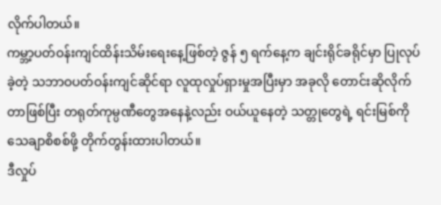လိုက်ပါတယ်။
ကမ္ဘာ့ပတ်ဝန်းကျင်ထိန်းသိမ်းရေးနေ့ဖြစ်တဲ့ ဇွန် ၅ ရက်နေ့က ချင်းရိုင်ခရိုင်မှာ ပြုလုပ်ခဲ့တဲ့ သဘာဝပတ်ဝန်းကျင်ဆိုင်ရာ လူထုလှုပ်ရှားမှုအပြီးမှာ အခုလို တောင်းဆိုလိုက်တာဖြစ်ပြီး တရုတ်ကုမ္ပဏီတွေအနေနဲ့လည်း ဝယ်ယူနေတဲ့ သတ္တုတွေရဲ့ ရင်းမြစ်ကို သေချာစိစစ်ဖို့ တိုက်တွန်းထားပါတယ်။
ဒီလှုပ်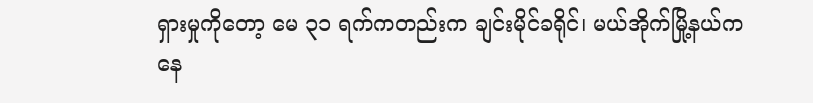ရှားမှုကိုတော့ မေ ၃၁ ရက်ကတည်းက ချင်းမိုင်ခရိုင်၊ မယ်အိုက်မြို့နယ်ကနေ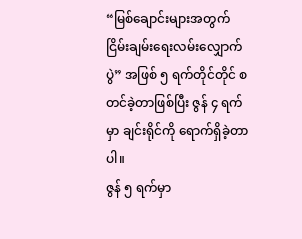“မြစ်ချောင်းများအတွက် ငြိမ်းချမ်းရေးလမ်းလျှောက်ပွဲ” အဖြစ် ၅ ရက်တိုင်တိုင် စတင်ခဲ့တာဖြစ်ပြီး ဇွန် ၄ ရက်မှာ ချင်းရိုင်ကို ရောက်ရှိခဲ့တာပါ။
ဇွန် ၅ ရက်မှာ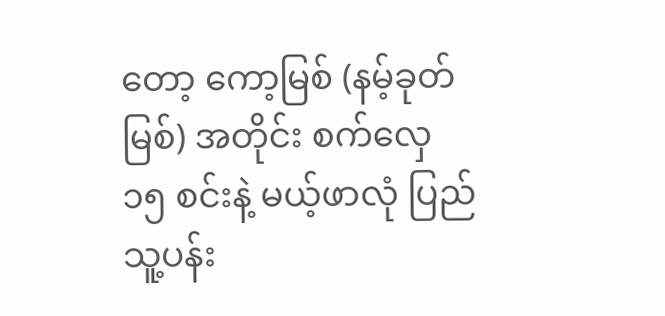တော့ ကော့မြစ် (နမ့်ခုတ်မြစ်) အတိုင်း စက်လှေ ၁၅ စင်းနဲ့ မယ့်ဖာလုံ ပြည်သူ့ပန်း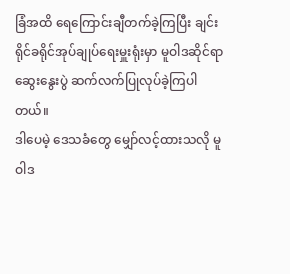ခြံအထိ ရေကြောင်းချီတက်ခဲ့ကြပြီး ချင်းရိုင်ခရိုင်အုပ်ချုပ်ရေးမှူးရုံးမှာ မူဝါဒဆိုင်ရာ ဆွေးနွေးပွဲ ဆက်လက်ပြုလုပ်ခဲ့ကြပါတယ်။
ဒါပေမဲ့ ဒေသခံတွေ မျှော်လင့်ထားသလို မူဝါဒ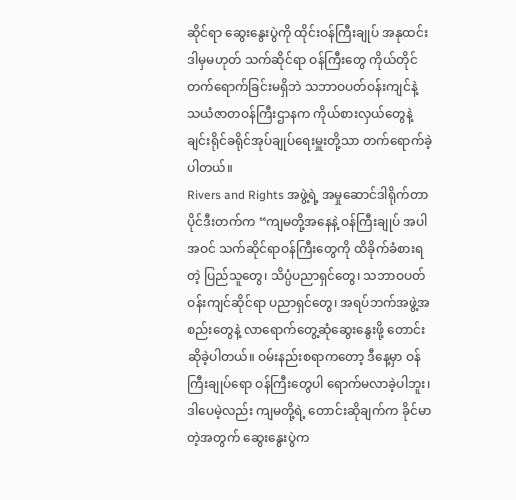ဆိုင်ရာ ဆွေးနွေးပွဲကို ထိုင်းဝန်ကြီးချုပ် အနုထင်း ဒါမှမဟုတ် သက်ဆိုင်ရာ ဝန်ကြီးတွေ ကိုယ်တိုင်တက်ရောက်ခြင်းမရှိဘဲ သဘာဝပတ်ဝန်းကျင်နဲ့ သယံဇာတဝန်ကြီးဌာနက ကိုယ်စားလှယ်တွေနဲ့ ချင်းရိုင်ခရိုင်အုပ်ချုပ်ရေးမှူးတို့သာ တက်ရောက်ခဲ့ ပါတယ်။
Rivers and Rights အဖွဲ့ရဲ့ အမှုဆောင်ဒါရိုက်တာ ပိုင်ဒီးတက်က “ကျမတို့အနေနဲ့ ဝန်ကြီးချုပ် အပါအဝင် သက်ဆိုင်ရာဝန်ကြီးတွေကို ထိခိုက်ခံစားရတဲ့ ပြည်သူတွေ၊ သိပ္ပံပညာရှင်တွေ၊ သဘာဝပတ်ဝန်းကျင်ဆိုင်ရာ ပညာရှင်တွေ၊ အရပ်ဘက်အဖွဲ့အစည်းတွေနဲ့ လာရောက်တွေ့ဆုံဆွေးနွေးဖို့ တောင်းဆိုခဲ့ပါတယ်။ ဝမ်းနည်းစရာကတော့ ဒီနေ့မှာ ဝန်ကြီးချုပ်ရော ဝန်ကြီးတွေပါ ရောက်မလာခဲ့ပါဘူး၊ ဒါပေမဲ့လည်း ကျမတို့ရဲ့ တောင်းဆိုချက်က ခိုင်မာတဲ့အတွက် ဆွေးနွေးပွဲက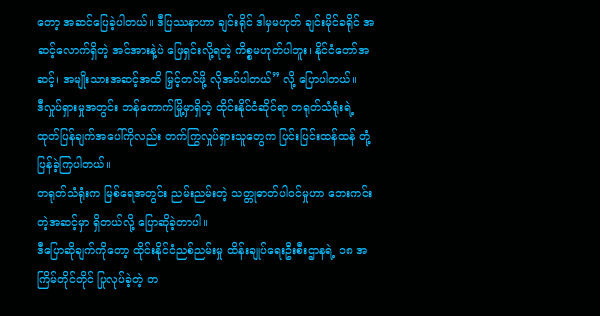တော့ အဆင်ပြေခဲ့ပါတယ်။ ဒီပြဿနာဟာ ချင်းရိုင် ဒါမှမဟုတ် ချင်းမိုင်ခရိုင် အဆင့်လောက်ရှိတဲ့ အင်အားနဲ့ပဲ ဖြေရှင်းလို့ရတဲ့ ကိစ္စမဟုတ်ပါဘူး၊ နိုင်ငံတော်အဆင့်၊ အမျိုးသားအဆင့်အထိ မြှင့်တင်ဖို့ လိုအပ်ပါတယ်” လို့ ပြောပါတယ်။
ဒီလှုပ်ရှားမှုအတွင်း ဘန်ကောက်မြို့မှာရှိတဲ့ ထိုင်းနိုင်ငံဆိုင်ရာ တရုတ်သံရုံးရဲ့ ထုတ်ပြန်ချက်အပေါ်ကိုလည်း တက်ကြွလှုပ်ရှားသူတွေက ပြင်းပြင်းထန်ထန် တုံ့ပြန်ခဲ့ကြပါတယ်။
တရုတ်သံရုံးက မြစ်ရေအတွင်း ညမ်းညမ်းတဲ့ သတ္တုဓာတ်ပါဝင်မှုဟာ ဘေးကင်းတဲ့အဆင့်မှာ ရှိတယ်လို့ ပြောဆိုခဲ့တာပါ။
ဒီပြောဆိုချက်ကိုတော့ ထိုင်းနိုင်ငံညစ်ညမ်းမှု ထိန်းချုပ်ရေးဦးစီးဌာနရဲ့ ၁၈ အကြိမ်တိုင်တိုင် ပြုလုပ်ခဲ့တဲ့ တ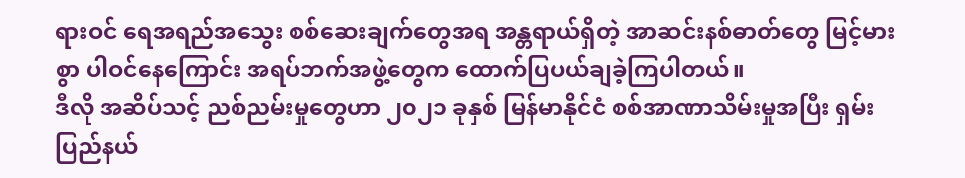ရားဝင် ရေအရည်အသွေး စစ်ဆေးချက်တွေအရ အန္တရာယ်ရှိတဲ့ အာဆင်းနစ်ဓာတ်တွေ မြင့်မားစွာ ပါဝင်နေကြောင်း အရပ်ဘက်အဖွဲ့တွေက ထောက်ပြပယ်ချခဲ့ကြပါတယ်။
ဒီလို အဆိပ်သင့် ညစ်ညမ်းမှုတွေဟာ ၂၀၂၁ ခုနှစ် မြန်မာနိုင်ငံ စစ်အာဏာသိမ်းမှုအပြီး ရှမ်းပြည်နယ်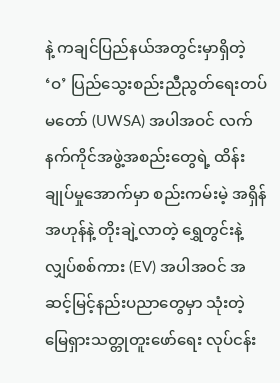နဲ့ ကချင်ပြည်နယ်အတွင်းမှာရှိတဲ့ ‘ဝ’ ပြည်သွေးစည်းညီညွတ်ရေးတပ်မတော် (UWSA) အပါအဝင် လက်နက်ကိုင်အဖွဲ့အစည်းတွေရဲ့ ထိန်းချုပ်မှုအောက်မှာ စည်းကမ်းမဲ့ အရှိန်အဟုန်နဲ့ တိုးချဲ့လာတဲ့ ရွှေတွင်းနဲ့ လျှပ်စစ်ကား (EV) အပါအဝင် အဆင့်မြင့်နည်းပညာတွေမှာ သုံးတဲ့ မြေရှားသတ္တုတူးဖော်ရေး လုပ်ငန်း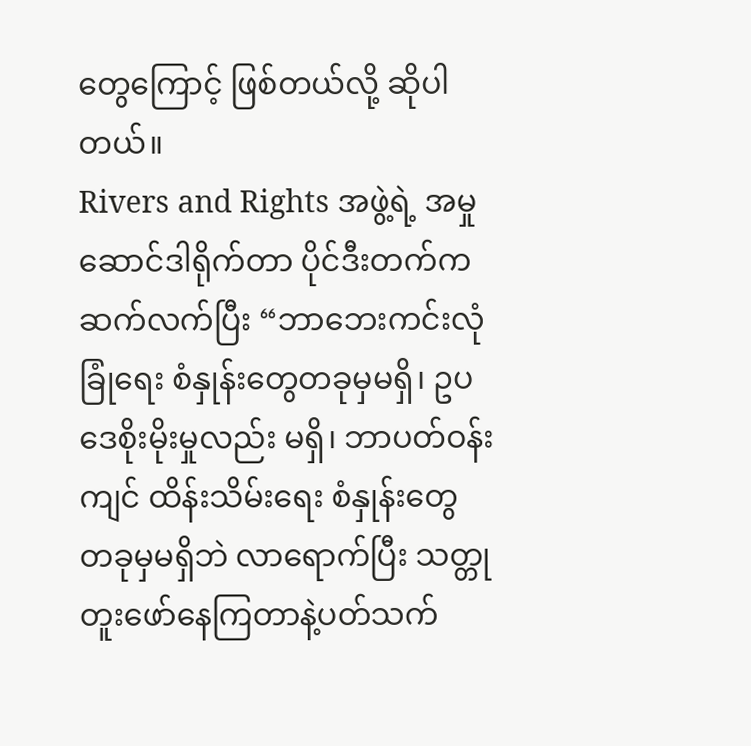တွေကြောင့် ဖြစ်တယ်လို့ ဆိုပါတယ်။
Rivers and Rights အဖွဲ့ရဲ့ အမှုဆောင်ဒါရိုက်တာ ပိုင်ဒီးတက်က ဆက်လက်ပြီး “ဘာဘေးကင်းလုံခြုံရေး စံနှုန်းတွေတခုမှမရှိ၊ ဥပဒေစိုးမိုးမှုလည်း မရှိ၊ ဘာပတ်ဝန်းကျင် ထိန်းသိမ်းရေး စံနှုန်းတွေ တခုမှမရှိဘဲ လာရောက်ပြီး သတ္တုတူးဖော်နေကြတာနဲ့ပတ်သက်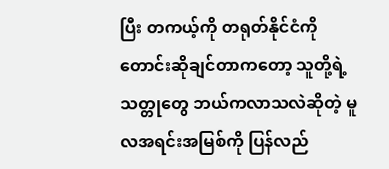ပြီး တကယ့်ကို တရုတ်နိုင်ငံကို တောင်းဆိုချင်တာကတော့ သူတို့ရဲ့ သတ္တုတွေ ဘယ်ကလာသလဲဆိုတဲ့ မူလအရင်းအမြစ်ကို ပြန်လည်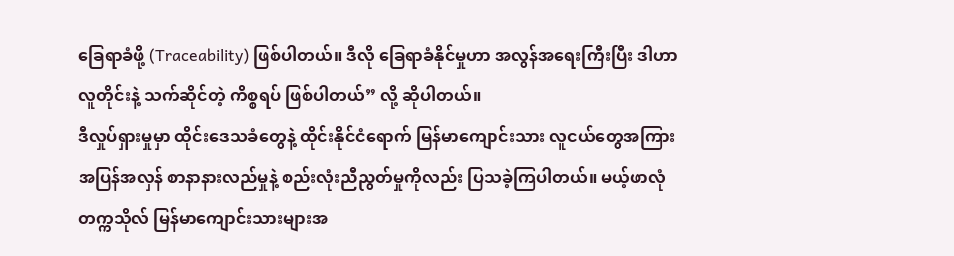ခြေရာခံဖို့ (Traceability) ဖြစ်ပါတယ်။ ဒီလို ခြေရာခံနိုင်မှုဟာ အလွန်အရေးကြီးပြီး ဒါဟာ လူတိုင်းနဲ့ သက်ဆိုင်တဲ့ ကိစ္စရပ် ဖြစ်ပါတယ်” လို့ ဆိုပါတယ်။
ဒီလှုပ်ရှားမှုမှာ ထိုင်းဒေသခံတွေနဲ့ ထိုင်းနိုင်ငံရောက် မြန်မာကျောင်းသား လူငယ်တွေအကြား အပြန်အလှန် စာနာနားလည်မှုနဲ့ စည်းလုံးညီညွတ်မှုကိုလည်း ပြသခဲ့ကြပါတယ်။ မယ့်ဖာလုံတက္ကသိုလ် မြန်မာကျောင်းသားများအ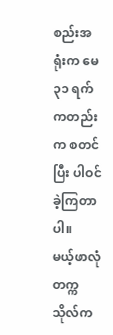စည်းအရုံးက မေ ၃၁ ရက်ကတည်းက စတင်ပြီး ပါဝင်ခဲ့ကြတာပါ။
မယ့်ဖာလုံတက္ကသိုလ်က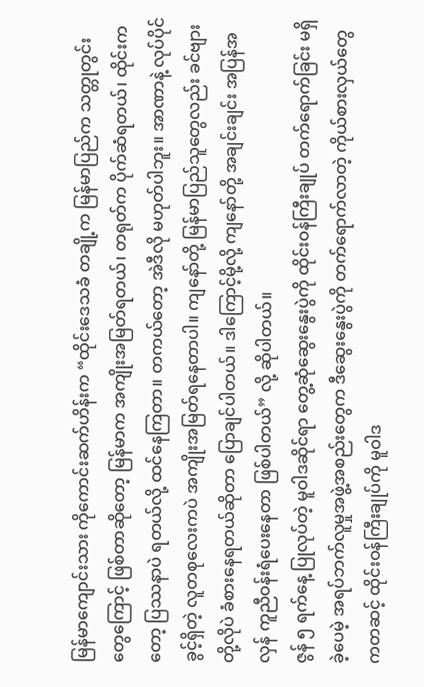မြန်မာကျောင်းသား ကိုကောင်းဆက်ဟိန်းက “ထိုင်းဒေသခံ တချို့က မြန်မာပြည်က သတ္တုတွင်းတွေကြောင့် ဖြစ်တာဆိုတော့ မြန်မာက အကျိုးအမြတ်ရတယ်၊ တရုတ်က ပိုက်ဆံရတယ်၊ ထိုင်းကတော့ ပြဿနာပဲ ရတယ်လို့ ထင်နေကြတာ။ တကယ်တော့ အဲဒီလို မဟုတ်ပါဘူး။ အာဏာနဲ့ လုပ်ပိုင်ခွင့်ရှိတဲ့ လူတစုလေးကပဲ အကျိုးအမြတ်ရနေတာပါ။ ကျနော်တို့ မြန်မာပြည်သူတွေလည်း ခင်ဗျားတို့လိုပဲ ခံစားနေရတယ်ဆိုတာ ပြောချင်ပါတယ်။ ဒါကြောင့်မို့လို့ ကျနော်တို့ အချင်းချင်း အပြန်အလှန် ကူညီဝန်းရံပေးနေတာ ဖြစ်ပါတယ်” လို့ ဆိုပါတယ်။
ဇွန် ၅ ရက်နေ့ ပြုလုပ်တဲ့ မူဝါဒဆိုင်ရာ တွေ့ဆုံဆွေးနွေးပွဲကို ထိုင်းဝန်ကြီးချုပ် တက်ရောက်ခြင်း မရှိခဲ့ပေမဲ့ အရပ်ဘက်လူမှုအဖွဲ့အစည်းတွေက ဒီဆွေးနွေးပွဲကို တက်ရောက်လာတဲ့ ကိုယ်စားလှယ်တွေကတဆင့် ထိုင်းဝန်ကြီးချုပ်ကို မူဝါဒ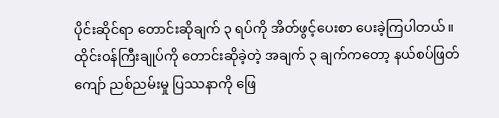ပိုင်းဆိုင်ရာ တောင်းဆိုချက် ၃ ရပ်ကို အိတ်ဖွင့်ပေးစာ ပေးခဲ့ကြပါတယ်။
ထိုင်းဝန်ကြီးချုပ်ကို တောင်းဆိုခဲ့တဲ့ အချက် ၃ ချက်ကတော့ နယ်စပ်ဖြတ်ကျော် ညစ်ညမ်းမှု ပြဿနာကို ဖြေ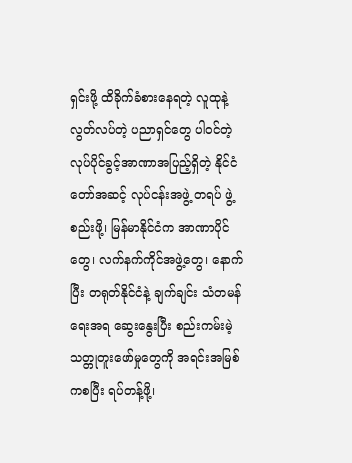ရှင်းဖို့ ထိခိုက်ခံစားနေရတဲ့ လူထုနဲ့ လွတ်လပ်တဲ့ ပညာရှင်တွေ ပါဝင်တဲ့ လုပ်ပိုင်ခွင့်အာဏာအပြည့်ရှိတဲ့ နိုင်ငံတော်အဆင့် လုပ်ငန်းအဖွဲ့ တရပ် ဖွဲ့စည်းဖို့၊ မြန်မာနိုင်ငံက အာဏာပိုင်တွေ၊ လက်နက်ကိုင်အဖွဲ့တွေ၊ နောက်ပြီး တရုတ်နိုင်ငံနဲ့ ချက်ချင်း သံတမန်ရေးအရ ဆွေးနွေးပြီး စည်းကမ်းမဲ့ သတ္တုတူးဖော်မှုတွေကို အရင်းအမြစ်ကစပြီး ရပ်တန့်ဖို့၊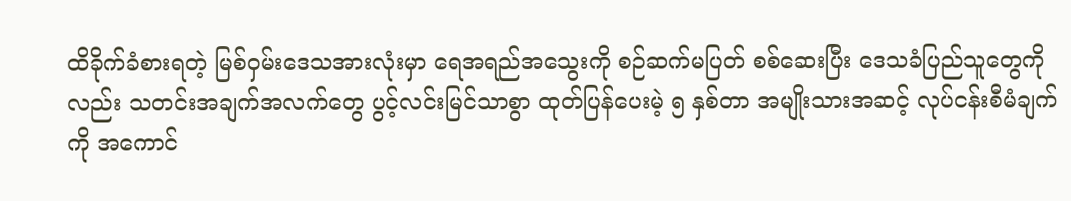ထိခိုက်ခံစားရတဲ့ မြစ်ဝှမ်းဒေသအားလုံးမှာ ရေအရည်အသွေးကို စဉ်ဆက်မပြတ် စစ်ဆေးပြီး ဒေသခံပြည်သူတွေကိုလည်း သတင်းအချက်အလက်တွေ ပွင့်လင်းမြင်သာစွာ ထုတ်ပြန်ပေးမဲ့ ၅ နှစ်တာ အမျိုးသားအဆင့် လုပ်ငန်းစီမံချက်ကို အကောင်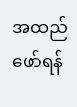အထည်ဖော်ရန်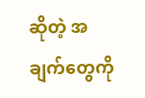ဆိုတဲ့ အချက်တွေကို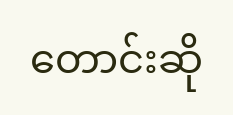တောင်းဆို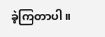ခဲ့ကြတာပါ။